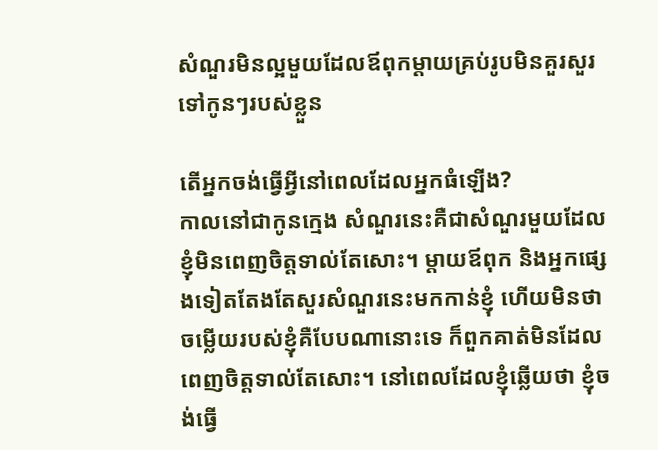សំណួរមិនល្អមួយដែលឪពុកម្ដាយគ្រប់រូបមិនគួរសួរទៅកូនៗរបស់ខ្លួន

តើអ្នកចង់ធ្វើអ្វីនៅពេលដែលអ្នកធំឡើង?
កាលនៅជាកូនក្មេង សំណួរនេះគឺជាសំណួរមួយដែលខ្ញុំមិនពេញចិត្តទាល់តែសោះ។ ម្តាយឪពុក និងអ្នកផ្សេងទៀតតែងតែសួរសំណួរនេះមកកាន់ខ្ញុំ ហើយមិនថាចម្លើយរបស់ខ្ញុំគឺបែបណានោះទេ ក៏ពួកគាត់មិនដែលពេញចិត្តទាល់តែសោះ។ នៅពេលដែលខ្ញុំឆ្លើយថា ខ្ញុំចង់ធ្វើ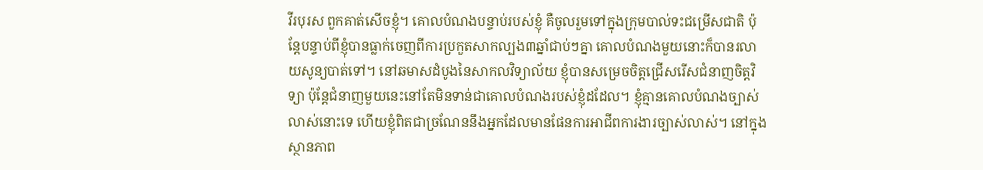វីរបុរស ពួកគាត់សើចខ្ញុំ។ គោលបំណងបន្ទាប់របស់ខ្ញុំ គឺចូលរួមទៅក្នុងក្រុមបាល់ទះជម្រើសជាតិ ប៉ុន្តែបន្ទាប់ពីខ្ញុំបានធ្លាក់ចេញពីការប្រកួតសាកល្បង៣ឆ្នាំជាប់ៗគ្នា គោលបំណងមួយនោះក៏បានរលាយសូន្យបាត់ទៅ។ នៅឆមាសដំបូងនៃសាកលវិទ្យាល័យ ខ្ញុំបានសម្រេចចិត្តជ្រើសរើសជំនាញចិត្តវិទ្យា ប៉ុន្តែជំនាញមួយនេះនៅតែមិនទាន់ជាគោលបំណងរបស់ខ្ញុំដដែល។ ខ្ញុំគ្មានគោលបំណងច្បាស់លាស់នោះទេ ហើយខ្ញុំពិតជាច្រណែននឹងអ្នកដែលមានផែនការអាជីពការងារច្បាស់លាស់។ នៅក្នុងស្ថានភាព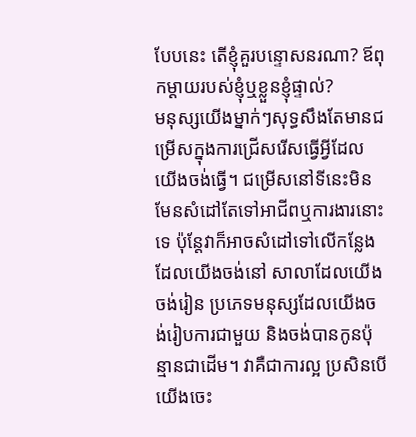បែបនេះ តើខ្ញុំគួរបន្ទោសនរណា? ឪពុកម្ដាយរបស់ខ្ញុំឬខ្លួនខ្ញុំផ្ទាល់?
មនុស្សយើងម្នាក់ៗសុទ្ធសឹងតែមានជម្រើសក្នុងការជ្រើសរើសធ្វើអ្វីដែលយើងចង់ធ្វើ។ ជម្រើសនៅទីនេះមិនមែនសំដៅតែទៅអាជីពឬការងារនោះទេ ប៉ុន្តែវាក៏អាចសំដៅទៅលើកន្លែងដែលយើងចង់នៅ សាលាដែលយើងចង់រៀន ប្រភេទមនុស្សដែលយើងចង់រៀបការជាមួយ និងចង់បានកូនប៉ុន្មានជាដើម។ វាគឺជាការល្អ ប្រសិនបើយើងចេះ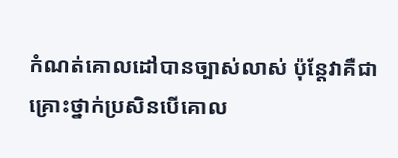កំណត់គោលដៅបានច្បាស់លាស់ ប៉ុន្តែវាគឺជាគ្រោះថ្នាក់ប្រសិនបើគោល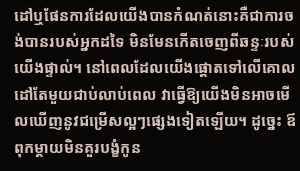ដៅឬផែនការដែលយើងបានកំណត់នោះគឺជាការចង់បានរបស់អ្នកដទៃ មិនមែនកើតចេញពីឆន្ទៈរបស់យើងផ្ទាល់។ នៅពេលដែលយើងផ្តោតទៅលើគោលដៅតែមួយជាប់លាប់ពេល វាធ្វើឱ្យយើងមិនអាចមើលឃើញនូវជម្រើសល្អៗផ្សេងទៀតឡើយ។ ដូច្នេះ ឪពុកម្ដាយមិនគួរបង្ខំកូន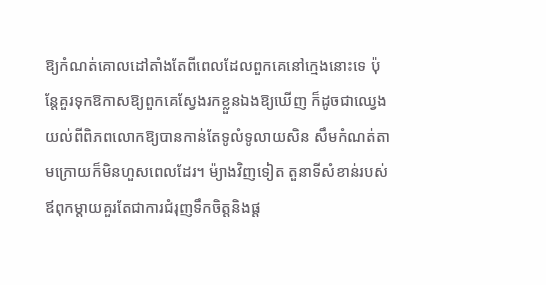ឱ្យកំណត់គោលដៅតាំងតែពីពេលដែលពួកគេនៅក្មេងនោះទេ ប៉ុន្តែគួរទុកឱកាសឱ្យពួកគេស្វែងរកខ្លួនឯងឱ្យឃើញ ក៏ដូចជាឈ្វេងយល់ពីពិភពលោកឱ្យបានកាន់តែទូលំទូលាយសិន សឹមកំណត់តាមក្រោយក៏មិនហួសពេលដែរ។ ម៉្យាងវិញទៀត តួនាទីសំខាន់របស់ឪពុកម្ដាយគួរតែជាការជំរុញទឹកចិត្តនិងផ្ដ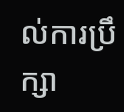ល់ការប្រឹក្សា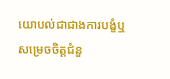យោបល់ជាជាងការបង្ខំឬសម្រេចចិត្តជំនួ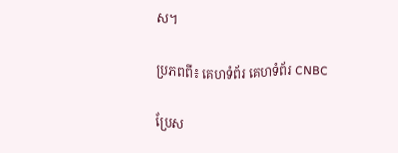ស។

ប្រភពពី៖ គេហទំព័រ គេហទំព័រ CNBC

ប្រែស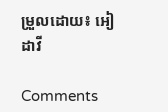ម្រួលដោយ៖ អៀ ដាវី

Comments